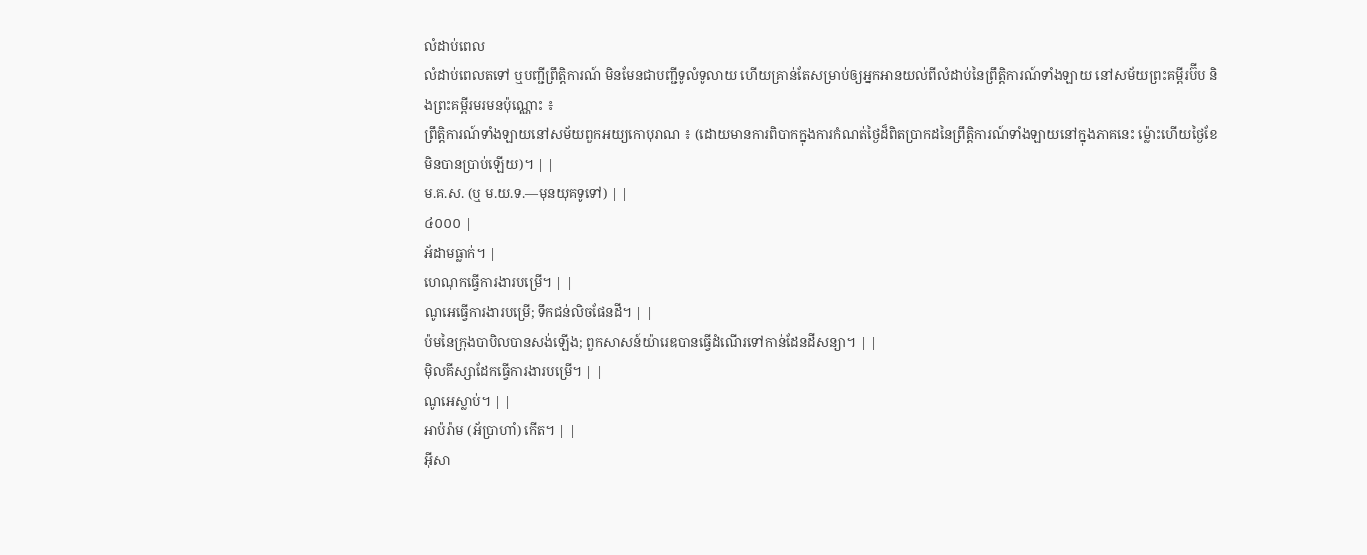លំដាប់ពេល
លំដាប់ពេលតទៅ ឬបញ្ជីព្រឹត្តិការណ៍ មិនមែនជាបញ្ជីទូលំទូលាយ ហើយគ្រាន់តែសម្រាប់ឲ្យអ្នកអានយល់ពីលំដាប់នៃព្រឹត្តិការណ៍ទាំងឡាយ នៅសម័យព្រះគម្ពីរប៊ីប និងព្រះគម្ពីរមរមនប៉ុណ្ណោះ ៖
ព្រឹត្តិការណ៍ទាំងឡាយនៅសម័យពួកអយ្យកោបុរាណ ៖ (ដោយមានការពិបាកក្នុងការកំណត់ថ្ងៃដ៏ពិតប្រាកដនៃព្រឹត្តិការណ៍ទាំងឡាយនៅក្នុងភាគនេះ ម្ល៉ោះហើយថ្ងៃខែមិនបានប្រាប់ឡើយ)។ | |
ម.គ.ស. (ឬ ម.យ.ទ.—មុនយុគទូទៅ) | |
៤០០០ |
អ័ដាមធ្លាក់។ |
ហេណុកធ្វើការងារបម្រើ។ | |
ណូអេធ្វើការងារបម្រើ; ទឹកជន់លិចផែនដី។ | |
ប៉មនៃក្រុងបាបិលបានសង់ឡើង; ពួកសាសន៍យ៉ារេឌបានធ្វើដំណើរទៅកាន់ដែនដីសន្យា។ | |
ម៉ិលគីស្សាដែកធ្វើការងារបម្រើ។ | |
ណូអេស្លាប់។ | |
អាប៉រ៉ាម (អ័ប្រាហាំ) កើត។ | |
អ៊ីសា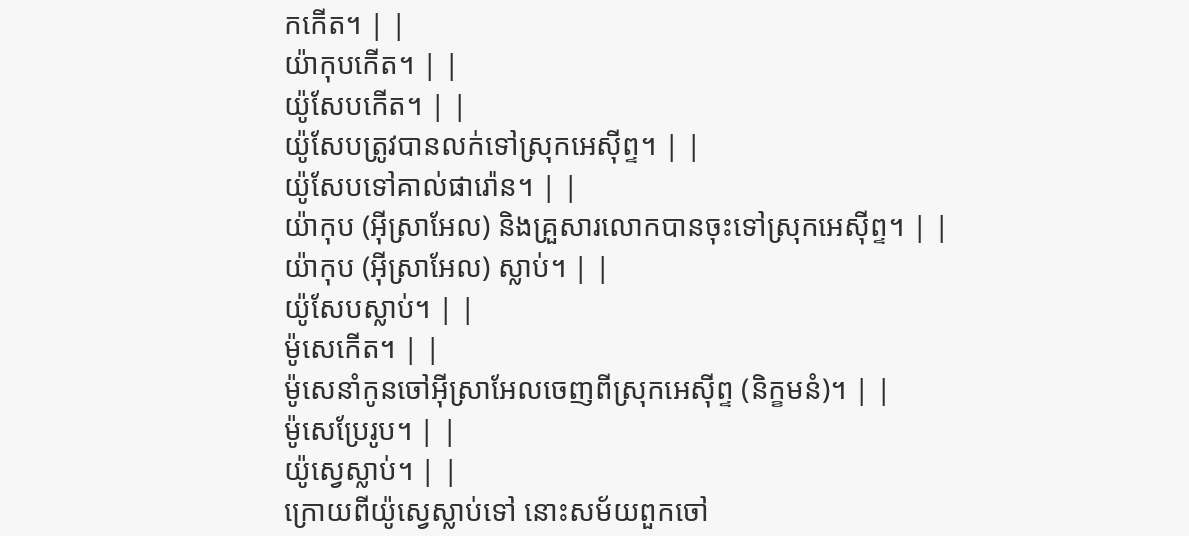កកើត។ | |
យ៉ាកុបកើត។ | |
យ៉ូសែបកើត។ | |
យ៉ូសែបត្រូវបានលក់ទៅស្រុកអេស៊ីព្ទ។ | |
យ៉ូសែបទៅគាល់ផារ៉ោន។ | |
យ៉ាកុប (អ៊ីស្រាអែល) និងគ្រួសារលោកបានចុះទៅស្រុកអេស៊ីព្ទ។ | |
យ៉ាកុប (អ៊ីស្រាអែល) ស្លាប់។ | |
យ៉ូសែបស្លាប់។ | |
ម៉ូសេកើត។ | |
ម៉ូសេនាំកូនចៅអ៊ីស្រាអែលចេញពីស្រុកអេស៊ីព្ទ (និក្ខមនំ)។ | |
ម៉ូសេប្រែរូប។ | |
យ៉ូស្វេស្លាប់។ | |
ក្រោយពីយ៉ូស្វេស្លាប់ទៅ នោះសម័យពួកចៅ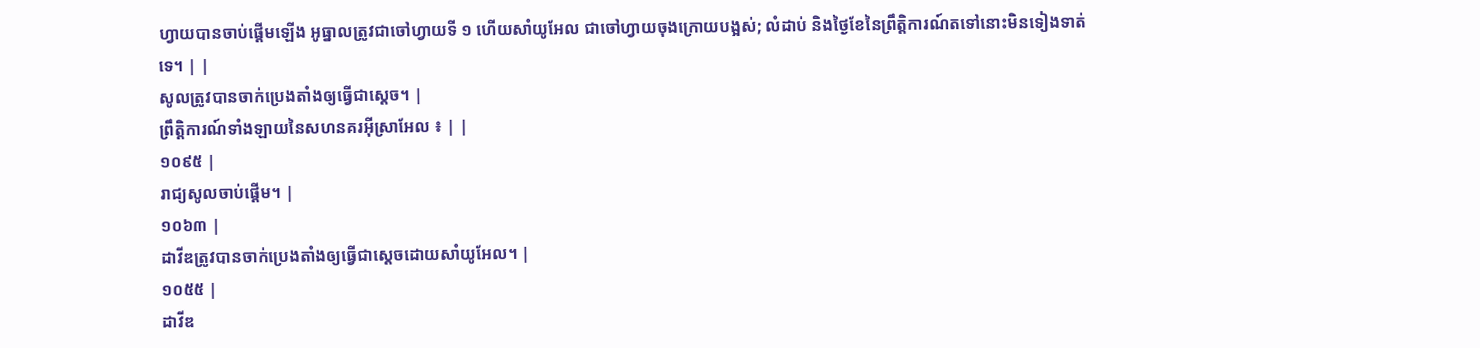ហ្វាយបានចាប់ផ្ដើមឡើង អូធ្នាលត្រូវជាចៅហ្វាយទី ១ ហើយសាំយូអែល ជាចៅហ្វាយចុងក្រោយបង្អស់; លំដាប់ និងថ្ងៃខែនៃព្រឹត្តិការណ៍តទៅនោះមិនទៀងទាត់ទេ។ | |
សូលត្រូវបានចាក់ប្រេងតាំងឲ្យធ្វើជាស្ដេច។ |
ព្រឹត្តិការណ៍ទាំងឡាយនៃសហនគរអ៊ីស្រាអែល ៖ | |
១០៩៥ |
រាជ្យសូលចាប់ផ្ដើម។ |
១០៦៣ |
ដាវីឌត្រូវបានចាក់ប្រេងតាំងឲ្យធ្វើជាស្ដេចដោយសាំយូអែល។ |
១០៥៥ |
ដាវីឌ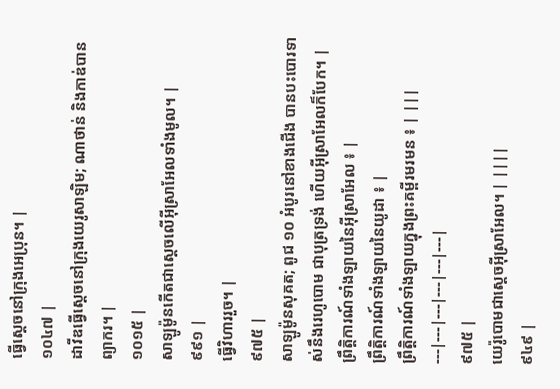ធ្វើស្ដេចនៅក្រុងអេប្រុន។ |
១០៤៧ |
ដាវីឌធ្វើស្ដេចនៅក្រុងយេរូសាឡិម; ណាថាន់ និងកាឌ់បានព្យាករ។ |
១០១៥ |
សាឡូម៉ូនកើតជាស្ដេចលើអ៊ីស្រាអែលទាំងមូល។ |
៩៩១ |
ធ្វើវិហាររួច។ |
៩៧៥ |
សាឡូម៉ូនសុគត; ពូជ ១០ អំបូរនៅខាងជើង បានបះបោរទាស់នឹងរេហូបោម ជាបុត្រទ្រង់ ហើយអ៊ីស្រាអែលក៏បែក។ |
ព្រឹត្តិការណ៍ទាំងឡាយនៃអ៊ីស្រាអែល ៖ |
ព្រឹត្តិការណ៍ទាំងឡាយនៃយូដា ៖ |
ព្រឹត្តិការណ៍ទាំងឡាយក្នុងព្រះគម្ពីរមរមន ៖ | |||
---|---|---|---|---|---|
៩៧៥ |
យេរ៉ូបោមជាស្ដេចអ៊ីស្រាអែល។ | ||||
៩៤៩ |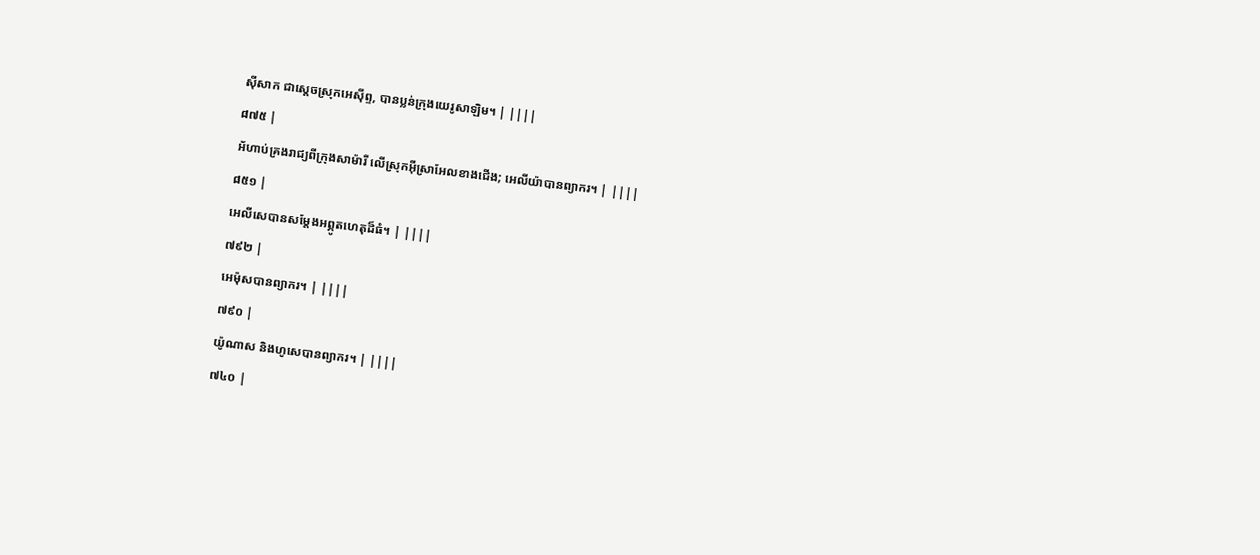ស៊ីសាក ជាស្ដេចស្រុកអេស៊ីព្ទ, បានប្លន់ក្រុងយេរូសាឡិម។ | ||||
៨៧៥ |
អ័ហាប់គ្រងរាជ្យពីក្រុងសាម៉ារី លើស្រុកអ៊ីស្រាអែលខាងជើង; អេលីយ៉ាបានព្យាករ។ | ||||
៨៥១ |
អេលីសេបានសម្ដែងអព្ភូតហេតុដ៏ធំ។ | ||||
៧៩២ |
អេម៉ុសបានព្យាករ។ | ||||
៧៩០ |
យ៉ូណាស និងហូសេបានព្យាករ។ | ||||
៧៤០ |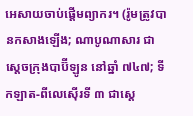អេសាយចាប់ផ្ដើមព្យាករ។ (រ៉ូមត្រូវបានកសាងឡើង; ណាបូណាសារ ជាស្ដេចក្រុងបាប៊ីឡូន នៅឆ្នាំ ៧៤៧; ទីកឡាត-ពីលេស៊ើរទី ៣ ជាស្ដេ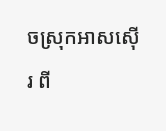ចស្រុកអាសស៊ើរ ពី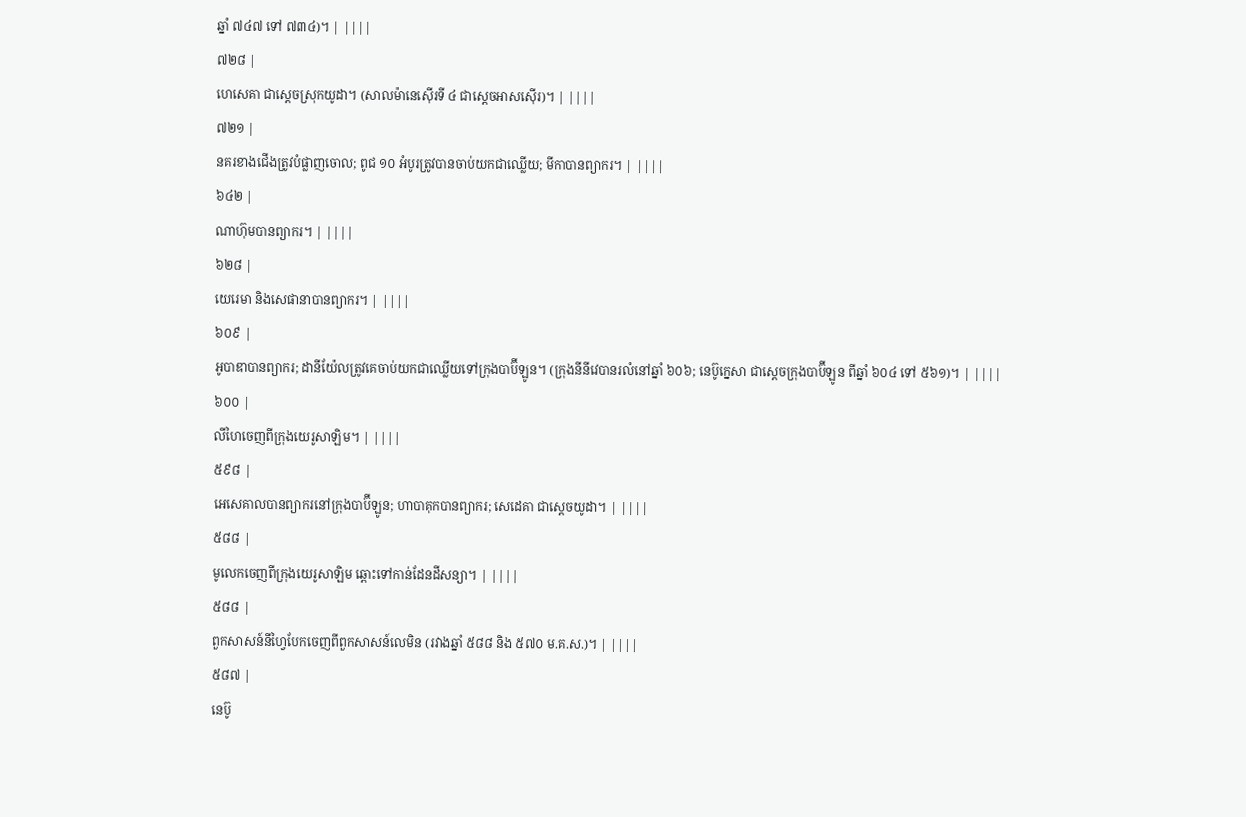ឆ្នាំ ៧៤៧ ទៅ ៧៣៤)។ | ||||
៧២៨ |
ហេសេគា ជាស្ដេចស្រុកយូដា។ (សាលម៉ានេស៊ើរទី ៤ ជាស្ដេចអាសស៊ើរ)។ | ||||
៧២១ |
នគរខាងជើងត្រូវបំផ្លាញចោល; ពូជ ១០ អំបូរត្រូវបានចាប់យកជាឈ្លើយ; មីកាបានព្យាករ។ | ||||
៦៤២ |
ណាហ៊ុមបានព្យាករ។ | ||||
៦២៨ |
យេរេមា និងសេផានាបានព្យាករ។ | ||||
៦០៩ |
អូបាឌាបានព្យាករ; ដានីយ៉ែលត្រូវគេចាប់យកជាឈ្លើយទៅក្រុងបាប៊ីឡូន។ (ក្រុងនីនីវេបានរលំនៅឆ្នាំ ៦០៦; នេប៊ូក្នេសា ជាស្ដេចក្រុងបាប៊ីឡូន ពីឆ្នាំ ៦០៤ ទៅ ៥៦១)។ | ||||
៦០០ |
លីហៃចេញពីក្រុងយេរូសាឡិម។ | ||||
៥៩៨ |
អេសេគាលបានព្យាករនៅក្រុងបាប៊ីឡូន; ហាបាគុកបានព្យាករ; សេដេគា ជាស្ដេចយូដា។ | ||||
៥៨៨ |
មូលេកចេញពីក្រុងយេរូសាឡិម ឆ្ពោះទៅកាន់ដែនដីសន្យា។ | ||||
៥៨៨ |
ពួកសាសន៍នីហ្វៃបែកចេញពីពួកសាសន៍លេមិន (រវាងឆ្នាំ ៥៨៨ និង ៥៧០ ម.គ.ស.)។ | ||||
៥៨៧ |
នេប៊ូ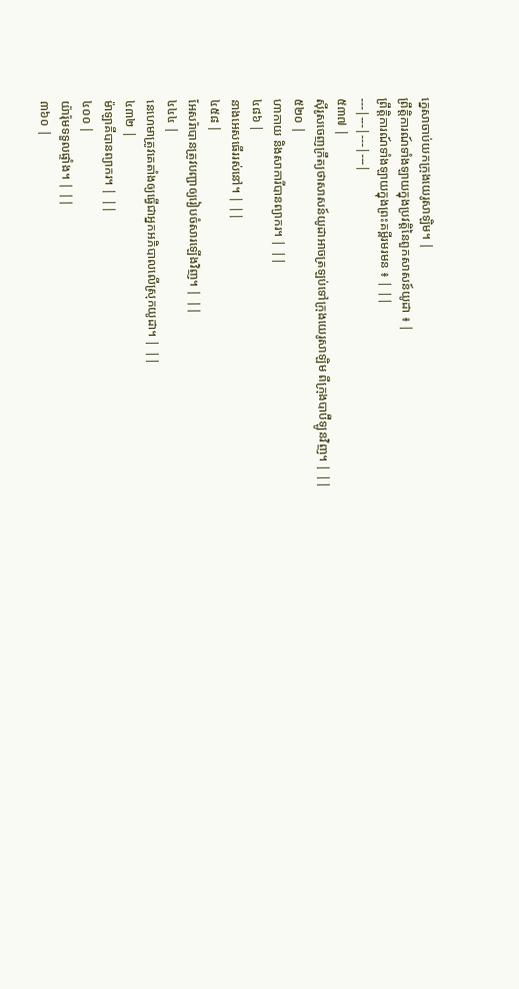ក្នេសាចាប់យកក្រុងយេរូសាឡិម។ |
ព្រឹត្តិការណ៍ទាំងឡាយក្នុងប្រវត្តិនៃពួកសាសន៍យូដា ៖ |
ព្រឹត្តិការណ៍ទាំងឡាយក្នុងព្រះគម្ពីរមរមន ៖ | ||
---|---|---|---|
៥៣៧ |
ស៊ីរូសចេញក្រឹត្យថាសាសន៍យូដាអាចត្រឡប់ទៅក្រុងយេរូសាឡិម ពីក្រុងបាប៊ីឡូនវិញ។ | ||
៥២០ |
ហាកាយ និងសាការីបានព្យាករ។ | ||
៤៨៦ |
នាងអេសធើររស់នៅ។ | ||
៤៥៨ |
អែសរ៉ាបានត្រូវបញ្ជាឲ្យរៀបចំសារឡើងវិញ។ | ||
៤៤៤ |
នេហេមាត្រូវគេតាំងឲ្យធ្វើជាអ្នកអភិបាលលើស្រុកយូដា។ | ||
៤៣២ |
ម៉ាឡាគីបានព្យាករ។ | ||
៤០០ |
យ៉ារ៉ុមទទួលផ្ទាំង។ | ||
៣៦០ |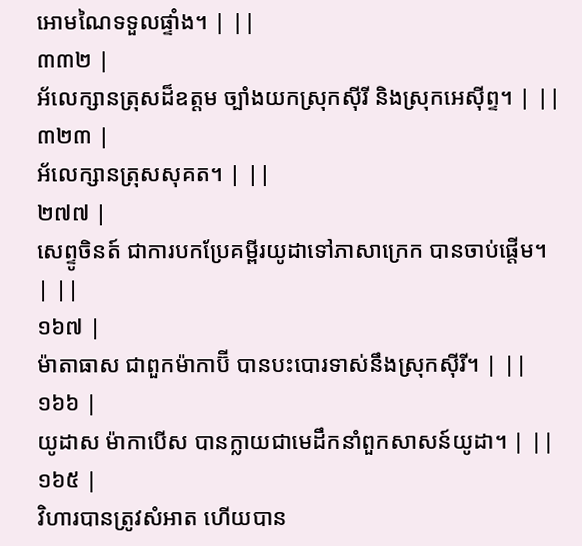អោមណៃទទួលផ្ទាំង។ | ||
៣៣២ |
អ័លេក្សានត្រុសដ៏ឧត្ដម ច្បាំងយកស្រុកស៊ីរី និងស្រុកអេស៊ីព្ទ។ | ||
៣២៣ |
អ័លេក្សានត្រុសសុគត។ | ||
២៧៧ |
សេព្ទូចិនត៍ ជាការបកប្រែគម្ពីរយូដាទៅភាសាក្រេក បានចាប់ផ្ដើម។ | ||
១៦៧ |
ម៉ាតាធាស ជាពួកម៉ាកាប៊ី បានបះបោរទាស់នឹងស្រុកស៊ីរី។ | ||
១៦៦ |
យូដាស ម៉ាកាបើស បានក្លាយជាមេដឹកនាំពួកសាសន៍យូដា។ | ||
១៦៥ |
វិហារបានត្រូវសំអាត ហើយបាន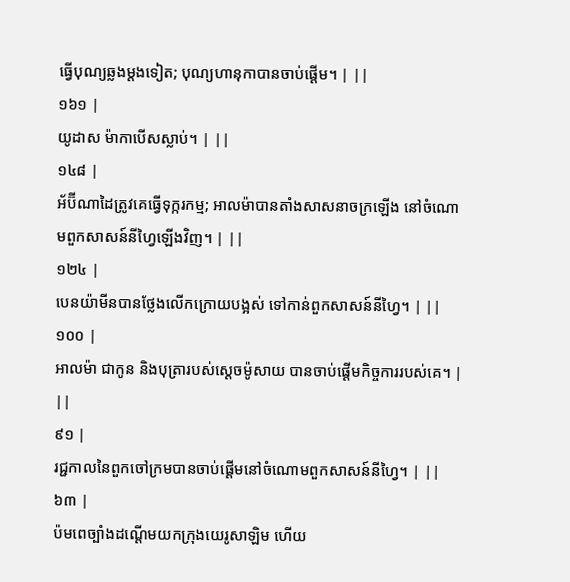ធ្វើបុណ្យឆ្លងម្ដងទៀត; បុណ្យហានុកាបានចាប់ផ្ដើម។ | ||
១៦១ |
យូដាស ម៉ាកាបើសស្លាប់។ | ||
១៤៨ |
អ័ប៊ីណាដៃត្រូវគេធ្វើទុក្ករកម្ម; អាលម៉ាបានតាំងសាសនាចក្រឡើង នៅចំណោមពួកសាសន៍នីហ្វៃឡើងវិញ។ | ||
១២៤ |
បេនយ៉ាមីនបានថ្លែងលើកក្រោយបង្អស់ ទៅកាន់ពួកសាសន៍នីហ្វៃ។ | ||
១០០ |
អាលម៉ា ជាកូន និងបុត្រារបស់ស្ដេចម៉ូសាយ បានចាប់ផ្ដើមកិច្ចការរបស់គេ។ | ||
៩១ |
រជ្ជកាលនៃពួកចៅក្រមបានចាប់ផ្ដើមនៅចំណោមពួកសាសន៍នីហ្វៃ។ | ||
៦៣ |
ប៉មពេច្បាំងដណ្ដើមយកក្រុងយេរូសាឡិម ហើយ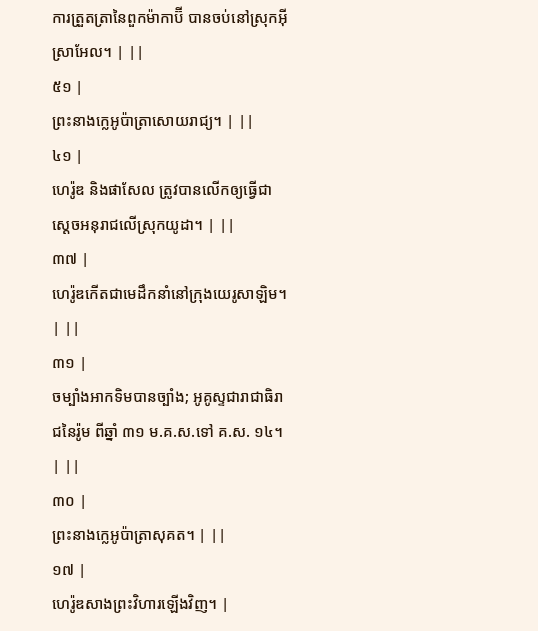ការត្រួតត្រានៃពួកម៉ាកាប៊ី បានចប់នៅស្រុកអ៊ីស្រាអែល។ | ||
៥១ |
ព្រះនាងក្លេអូប៉ាត្រាសោយរាជ្យ។ | ||
៤១ |
ហេរ៉ូឌ និងផាសែល ត្រូវបានលើកឲ្យធ្វើជាស្ដេចអនុរាជលើស្រុកយូដា។ | ||
៣៧ |
ហេរ៉ូឌកើតជាមេដឹកនាំនៅក្រុងយេរូសាឡិម។ | ||
៣១ |
ចម្បាំងអាកទិមបានច្បាំង; អូគូស្ទជារាជាធិរាជនៃរ៉ូម ពីឆ្នាំ ៣១ ម.គ.ស.ទៅ គ.ស. ១៤។ | ||
៣០ |
ព្រះនាងក្លេអូប៉ាត្រាសុគត។ | ||
១៧ |
ហេរ៉ូឌសាងព្រះវិហារឡើងវិញ។ |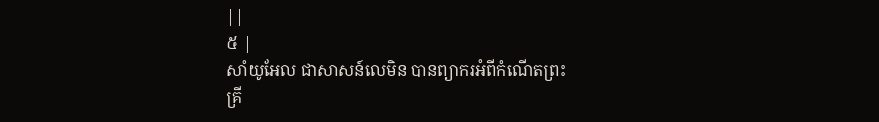||
៥ |
សាំយូអែល ជាសាសន៍លេមិន បានព្យាករអំពីកំណើតព្រះគ្រី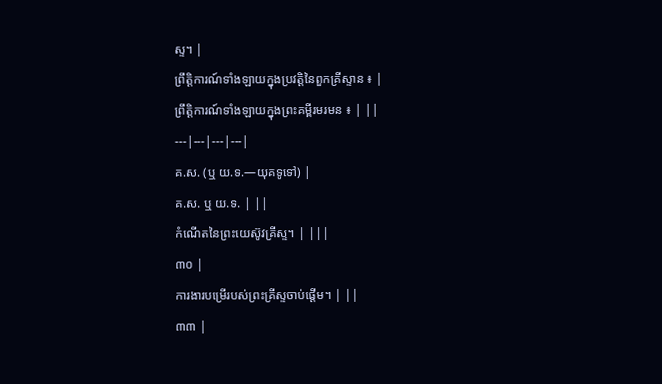ស្ទ។ |
ព្រឹត្តិការណ៍ទាំងឡាយក្នុងប្រវត្តិនៃពួកគ្រីស្ទាន ៖ |
ព្រឹត្តិការណ៍ទាំងឡាយក្នុងព្រះគម្ពីរមរមន ៖ | ||
---|---|---|---|
គ.ស. (ឬ យ.ទ.—យុគទូទៅ) |
គ.ស. ឬ យ.ទ. | ||
កំណើតនៃព្រះយេស៊ូវគ្រីស្ទ។ | |||
៣០ |
ការងារបម្រើរបស់ព្រះគ្រីស្ទចាប់ផ្ដើម។ | ||
៣៣ |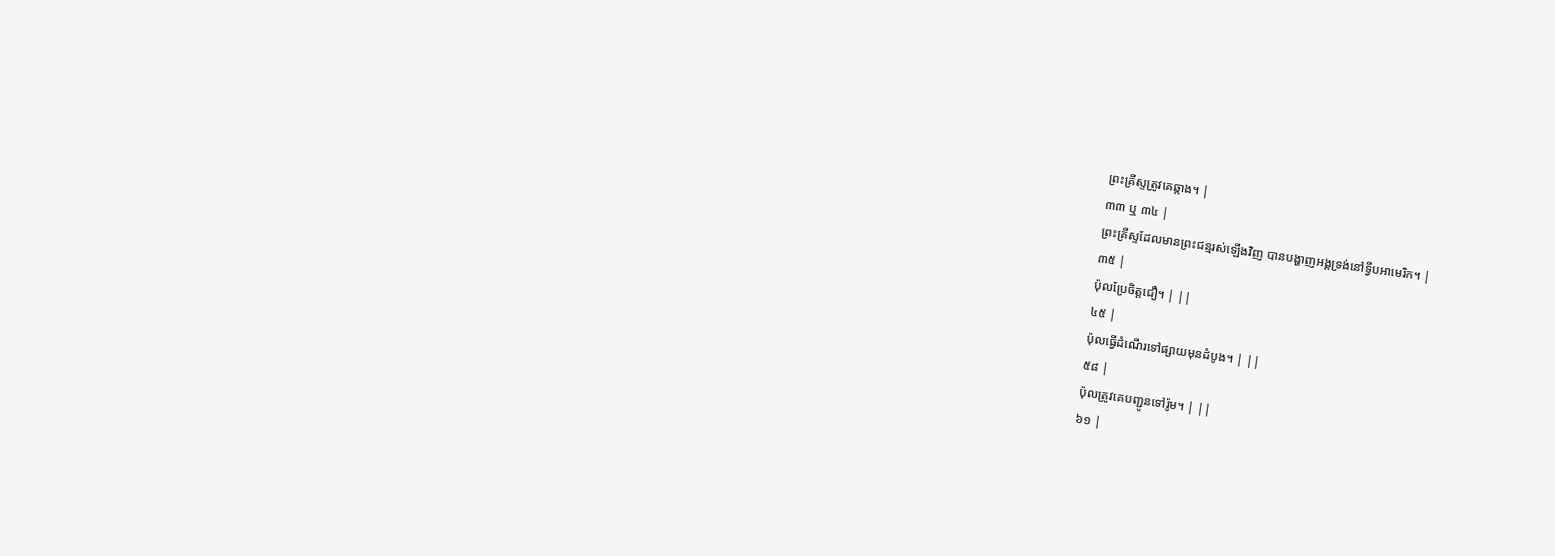ព្រះគ្រីស្ទត្រូវគេឆ្កាង។ |
៣៣ ឬ ៣៤ |
ព្រះគ្រីស្ទដែលមានព្រះជន្មរស់ឡើងវិញ បានបង្ហាញអង្គទ្រង់នៅទ្វីបអាមេរិក។ |
៣៥ |
ប៉ុលប្រែចិត្តជឿ។ | ||
៤៥ |
ប៉ុលធ្វើដំណើរទៅផ្សាយមុនដំបូង។ | ||
៥៨ |
ប៉ុលត្រូវគេបញ្ជូនទៅរ៉ូម។ | ||
៦១ |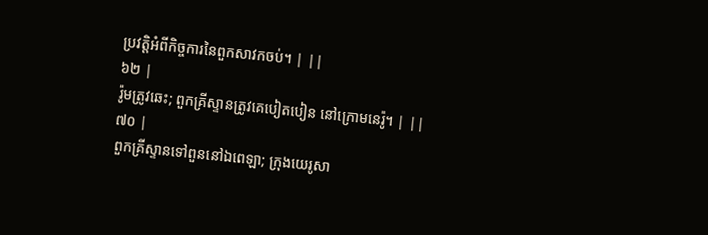ប្រវត្តិអំពីកិច្ចការនៃពួកសាវកចប់។ | ||
៦២ |
រ៉ូមត្រូវឆេះ; ពួកគ្រីស្ទានត្រូវគេបៀតបៀន នៅក្រោមនេរ៉ូ។ | ||
៧០ |
ពួកគ្រីស្ទានទៅពួននៅឯពេឡា; ក្រុងយេរូសា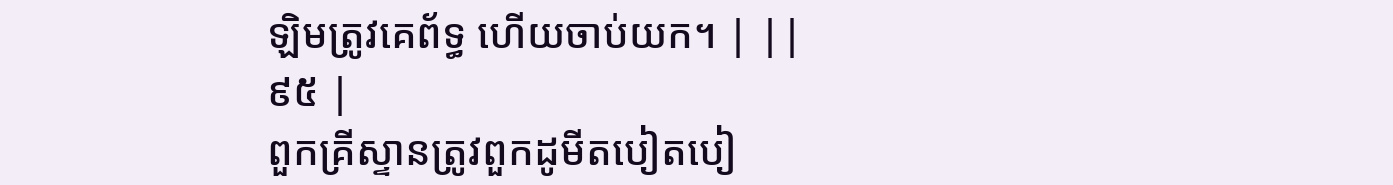ឡិមត្រូវគេព័ទ្ធ ហើយចាប់យក។ | ||
៩៥ |
ពួកគ្រីស្ទានត្រូវពួកដូមីតបៀតបៀ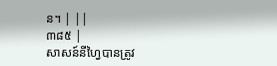ន។ | ||
៣៨៥ |
សាសន៍នីហ្វៃបានត្រូវ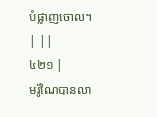បំផ្លាញចោល។ | ||
៤២១ |
មរ៉ូណៃបានលា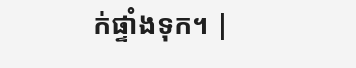ក់ផ្ទាំងទុក។ |